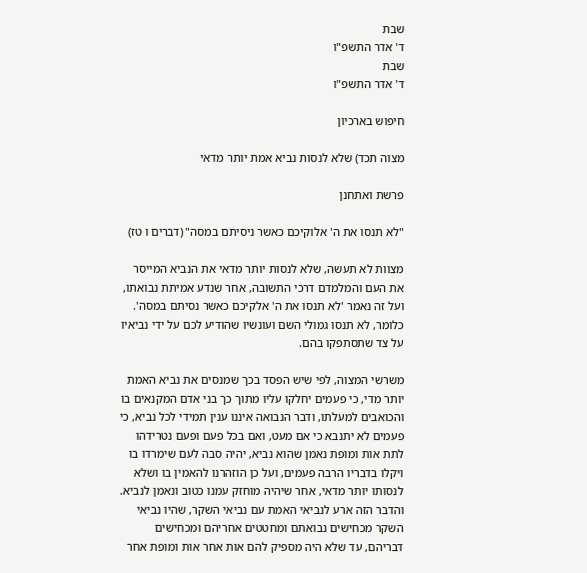שבת
ד' אדר התשפ"ו
שבת
ד' אדר התשפ"ו

חיפוש בארכיון

מצוה תכד) שלא לנסות נביא אמת יותר מדאי

פרשת ואתחנן

"לא תנסו את ה' אלוקיכם כאשר ניסיתם במסה" (דברים ו טז)

מצוות לא תעשה, שלא לנסות יותר מדאי את הנביא המייסר את העם והמלמדם דרכי התשובה, אחר שנדע אמיתת נבואתו, ועל זה נאמר 'לא תנסו את ה' אלקיכם כאשר נסיתם במסה'. כלומר, לא תנסו גמולי השם ועונשיו שהודיע לכם על ידי נביאיו על צד שתסתפקו בהם.

משרשי המצוה, לפי שיש הפסד בכך שמנסים את נביא האמת יותר מדי, כי פעמים יחלקו עליו מתוך כך בני אדם המקנאים בו והכואבים למעלתו, ודבר הנבואה איננו ענין תמידי לכל נביא, כי פעמים לא יתנבא כי אם מעט, ואם בכל פעם ופעם נטרידהו לתת אות ומופת נאמן שהוא נביא, יהיה סבה לעם שימרדו בו ויקלו בדבריו הרבה פעמים, ועל כן הוזהרנו להאמין בו ושלא לנסותו יותר מדאי, אחר שיהיה מוחזק עמנו כטוב ונאמן לנביא. והדבר הזה ארע לנביאי האמת עם נביאי השקר, שהיו נביאי השקר מכחישים נבואתם ומחטטים אחריהם ומכחישים דבריהם, עד שלא היה מספיק להם אות אחר אות ומופת אחר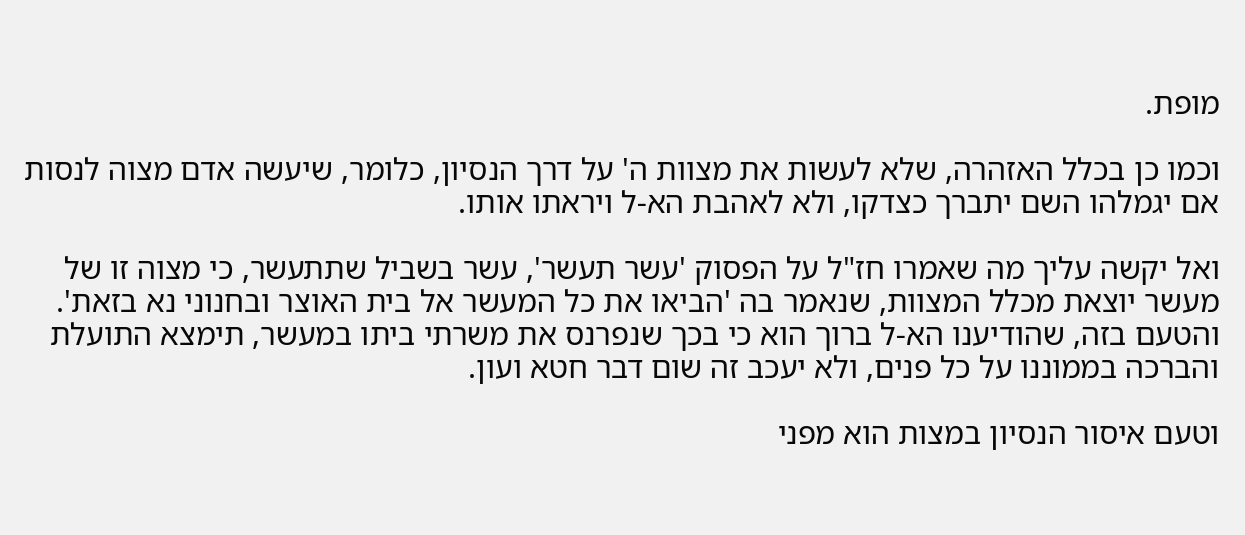מופת.

וכמו כן בכלל האזהרה, שלא לעשות את מצוות ה' על דרך הנסיון, כלומר, שיעשה אדם מצוה לנסות אם יגמלהו השם יתברך כצדקו, ולא לאהבת הא-ל ויראתו אותו.

ואל יקשה עליך מה שאמרו חז"ל על הפסוק 'עשר תעשר', עשר בשביל שתתעשר, כי מצוה זו של מעשר יוצאת מכלל המצוות, שנאמר בה 'הביאו את כל המעשר אל בית האוצר ובחנוני נא בזאת'. והטעם בזה, שהודיענו הא-ל ברוך הוא כי בכך שנפרנס את משרתי ביתו במעשר, תימצא התועלת והברכה בממוננו על כל פנים, ולא יעכב זה שום דבר חטא ועון.

וטעם איסור הנסיון במצות הוא מפני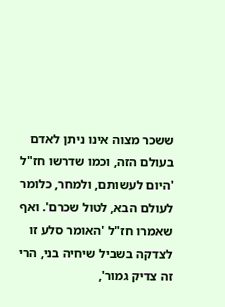ששכר מצוה אינו ניתן לאדם בעולם הזה, וכמו שדרשו חז"ל 'היום לעשותם, ולמחר, כלומר לעולם הבא, לטול שכרם'. ואף שאמרו חז"ל 'האומר סלע זו לצדקה בשביל שיחיה בני, הרי זה צדיק גמור',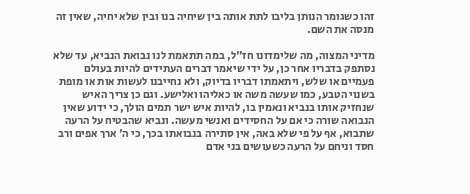זהו כשגומר הנותן בליבו לתת אותה בין שיחיה בנו ובין שלא יחיה, שאין זה מנסה את השם.

מדיני המצוה, מה שלימדונו חז"ל, במה תתאמת לנו נבואת הנביא, עד שלא נסתפק בדבריו אחר כן, על ידי שיאמר דברים העתידים להיות בעולם פעמיים או שלש, ויתאמתו דבריו בדיוק, ולא נחייבנו לעשות אות או מופת בשנוי הטבע, כמו שעשה משה או כאליהו ואלישע. וגם כן צריך האיש שנחזיק אותו בנביא ונאמין בו, להיות איש ישר תמים הולך, כי ידוע שאין הנבואה שורה כי אם על החסידים ואנשי מעשה. ונביא שהבטיח על הרעה שתבוא, אף על פי שלא באה, אין סתירה בנבואתו בכך, כי ה' ארך אפים ורב חסד וניחם על הרעה כשעושים בני אדם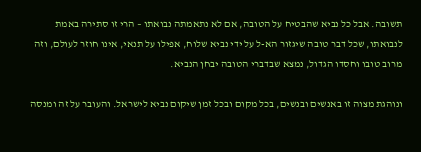תשובה. אבל כל נביא שהבטיח על הטובה, אם לא נתאמתה נבואתו – הרי זו סתירה באמת לנבואתו, שכל דבר טובה שיגזור הא-ל על ידי נביא שלוח, אפילו על תנאי, אינו חוזר לעולם, וזה מרוב טובו וחסדו הגדול, נמצא שבדברי הטובה יבחן הנביא.

ונוהגת מצוה זו באנשים ובנשים, בכל מקום ובכל זמן שיקום נביא לישראל. והעובר על זה ומנסה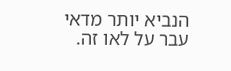הנביא יותר מדאי עבר על לאו זה.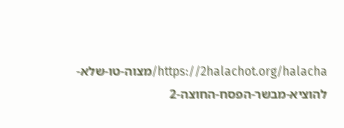https://2halachot.org/halacha/מצוה-טו-שלא-להוציא-מבשר-הפסח-החוצה-2